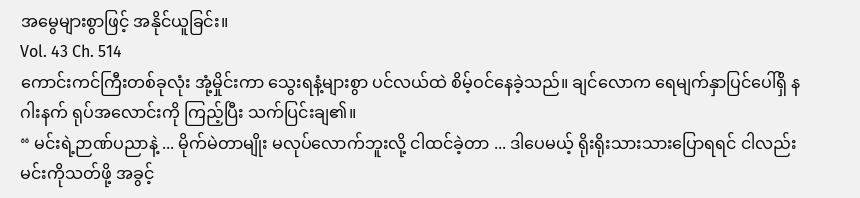အမွေများစွာဖြင့် အနိုင်ယူခြင်း။
Vol. 43 Ch. 514
ကောင်းကင်ကြီးတစ်ခုလုံး အုံ့မှိုင်းကာ သွေးရနံ့များစွာ ပင်လယ်ထဲ စိမ့်ဝင်နေခဲ့သည်။ ချင်လောက ရေမျက်နှာပြင်ပေါ်ရှိ နဂါးနက် ရုပ်အလောင်းကို ကြည့်ပြီး သက်ပြင်းချ၏။
“ မင်းရဲ့ဉာဏ်ပညာနဲ့ ... မိုက်မဲတာမျိုး မလုပ်လောက်ဘူးလို့ ငါထင်ခဲ့တာ ... ဒါပေမယ့် ရိုးရိုးသားသားပြောရရင် ငါလည်း မင်းကိုသတ်ဖို့ အခွင့်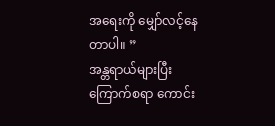အရေးကို မျှော်လင့်နေတာပါ။ ”
အန္တရာယ်များပြီး ကြောက်စရာ ကောင်း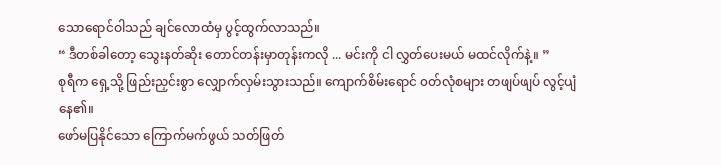သောရောင်ဝါသည် ချင်လောထံမှ ပွင့်ထွက်လာသည်။
“ ဒီတစ်ခါတော့ သွေးနတ်ဆိုး တောင်တန်းမှာတုန်းကလို ... မင်းကို ငါ လွှတ်ပေးမယ် မထင်လိုက်နဲ့။ ”
စုရီက ရှေ့သို့ ဖြည်းညှင်းစွာ လျှောက်လှမ်းသွားသည်။ ကျောက်စိမ်းရောင် ၀တ်လုံစများ တဖျပ်ဖျပ် လွင့်ပျံနေ၏။
ဖော်မပြနိုင်သော ကြောက်မက်ဖွယ် သတ်ဖြတ်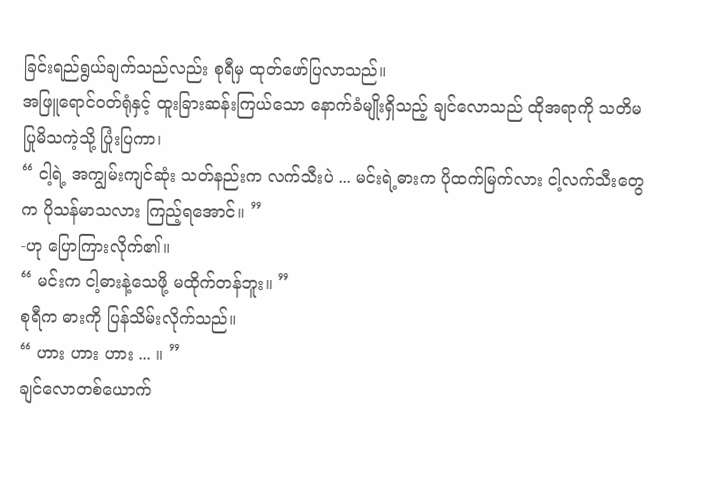ခြင်းရည်ရွယ်ချက်သည်လည်း စုရီမှ ထုတ်ဖော်ပြလာသည်။
အဖြူရောင်ဝတ်ရုံနှင့် ထူးခြားဆန်းကြယ်သော နောက်ခံမျိုးရှိသည့် ချင်လောသည် ထိုအရာကို သတိမပြုမိသကဲ့သို့ ပြုံးပြကာ၊
“ ငါ့ရဲ့ အကျွမ်းကျင်ဆုံး သတ်နည်းက လက်သီးပဲ ... မင်းရဲ့ဓားက ပိုထက်မြက်လား ငါ့လက်သီးတွေက ပိုသန်မာသလား ကြည့်ရအောင်။ ”
-ဟု ပြောကြားလိုက်၏။
“ မင်းက ငါ့ဓားနဲ့သေဖို့ မထိုက်တန်ဘူး။ ”
စုရီက ဓားကို ပြန်သိမ်းလိုက်သည်။
“ ဟား ဟား ဟား ... ။ ”
ချင်လောတစ်ယောက်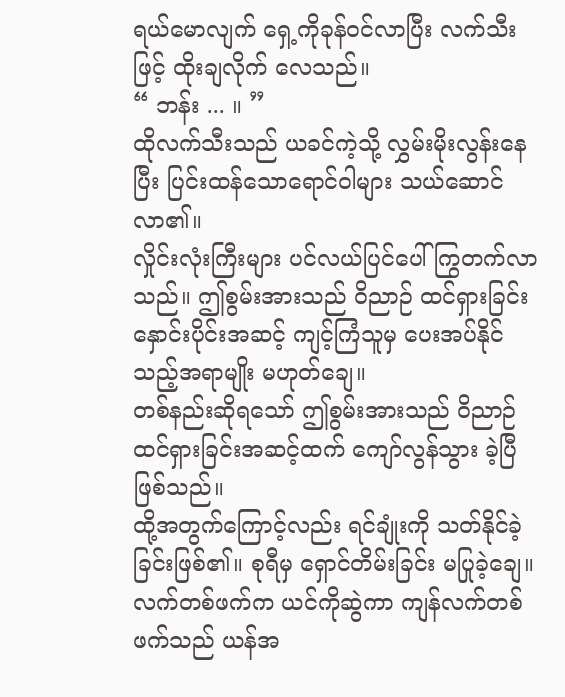ရယ်မောလျက် ရှေ့ကိုခုန်ဝင်လာပြီး လက်သီးဖြင့် ထိုးချလိုက် လေသည်။
“ ဘန်း ... ။ ”
ထိုလက်သီးသည် ယခင်ကဲ့သို့ လွှမ်းမိုးလွန်းနေပြီး ပြင်းထန်သောရောင်ဝါများ သယ်ဆောင်လာ၏။
လှိုင်းလုံးကြီးများ ပင်လယ်ပြင်ပေါ် ကြွတက်လာသည်။ ဤစွမ်းအားသည် ဝိညာဉ် ထင်ရှားခြင်း နှောင်းပိုင်းအဆင့် ကျင့်ကြံသူမှ ပေးအပ်နိုင်သည့်အရာမျိုး မဟုတ်ချေ။
တစ်နည်းဆိုရသော် ဤစွမ်းအားသည် ဝိညာဉ်ထင်ရှားခြင်းအဆင့်ထက် ကျော်လွန်သွား ခဲ့ပြီ ဖြစ်သည်။
ထို့အတွက်ကြောင့်လည်း ရင်ချုံးကို သတ်နိုင်ခဲ့ခြင်းဖြစ်၏။ စုရီမှ ရှောင်တိမ်းခြင်း မပြုခဲ့ချေ။
လက်တစ်ဖက်က ယင်ကိုဆွဲကာ ကျန်လက်တစ်ဖက်သည် ယန်အ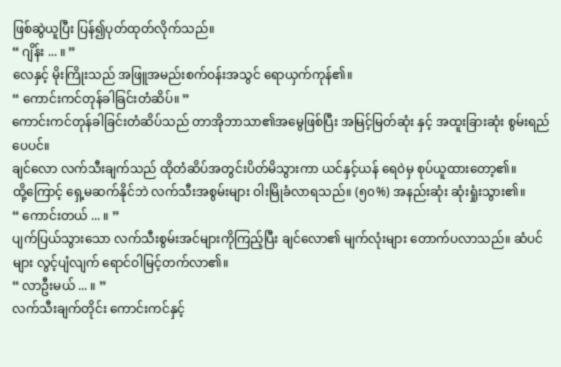ဖြစ်ဆွဲယူပြီး ပြန်၍ပုတ်ထုတ်လိုက်သည်။
“ ဂျိန်း ... ။ ”
လေနှင့် မိုးကြိုးသည် အဖြူအမည်းစက်ဝန်းအသွင် ရောယှက်ကုန်၏။
“ ကောင်းကင်တုန်ခါခြင်းတံဆိပ်။ ”
ကောင်းကင်တုန်ခါခြင်းတံဆိပ်သည် တာအိုဘာသာ၏အမွေဖြစ်ပြီး အမြင့်မြတ်ဆုံး နှင့် အထူးခြားဆုံး စွမ်းရည်ပေပင်။
ချင်လော လက်သီးချက်သည် ထိုတံဆိပ်အတွင်းပိတ်မိသွားကာ ယင်နှင့်ယန် ရေဝဲမှ စုပ်ယူထားတော့၏။
ထို့ကြောင့် ရှေ့မဆက်နိုင်ဘဲ လက်သီးအစွမ်းများ ဝါးမြိုခံလာရသည်။ (၅၀%) အနည်းဆုံး ဆုံးရှုံးသွား၏။
“ ကောင်းတယ် ... ။ ”
ပျက်ပြယ်သွားသော လက်သီးစွမ်းအင်များကိုကြည့်ပြီး ချင်လော၏ မျက်လုံးများ တောက်ပလာသည်။ ဆံပင်များ လွင့်ပျံလျက် ရောင်ဝါမြင့်တက်လာ၏။
“ လာဦးမယ် ... ။ ”
လက်သီးချက်တိုင်း ကောင်းကင်နှင့်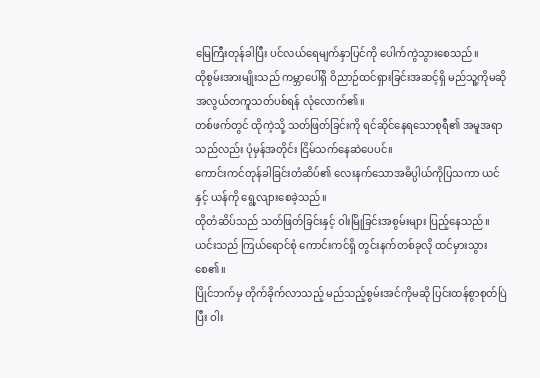မြေကြီးတုန်ခါပြီး ပင်လယ်ရေမျက်နှာပြင်ကို ပေါက်ကွဲသွားစေသည်။
ထိုစွမ်းအားမျိုးသည် ကမ္ဘာပေါ်ရှိ ဝိညာဉ်ထင်ရှားခြင်းအဆင့်ရှိ မည်သူ့ကိုမဆို အလွယ်တကူသတ်ပစ်ရန် လုံလောက်၏။
တစ်ဖက်တွင် ထိုကဲ့သို့ သတ်ဖြတ်ခြင်းကို ရင်ဆိုင်နေရသောစုရီ၏ အမူအရာသည်လည်း ပုံမှန်အတိုင်း ငြိမ်သက်နေဆဲပေပင်။
ကောင်းကင်တုန်ခါခြင်းတံဆိပ်၏ လေးနက်သောအဓိပ္ပါယ်ကိုပြသကာ ယင်နှင့် ယန်ကို ရွေ့လျားစေခဲ့သည်။
ထိုတံဆိပ်သည် သတ်ဖြတ်ခြင်းနှင့် ဝါးမြိုခြင်းအစွမ်းများ ပြည့်နေသည်။ ယင်းသည် ကြယ်ရောင်စုံ ကောင်းကင်ရှိ တွင်းနက်တစ်ခုလို ထင်မှားသွားစေ၏။
ပြိုင်ဘက်မှ တိုက်ခိုက်လာသည့် မည်သည့်စွမ်းအင်ကိုမဆို ပြင်းထန်စွာစုတ်ပြဲပြီး ဝါး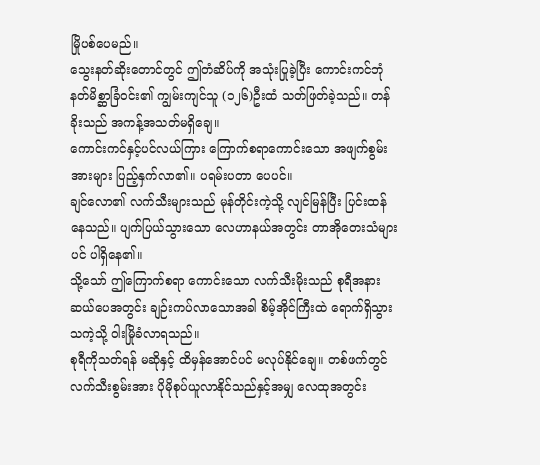မြိုပစ်ပေမည်။
သွေးနတ်ဆိုးတောင်တွင် ဤတံဆိပ်ကို အသုံးပြုခဲ့ပြီး ကောင်းကင်ဘုံ နတ်မိစ္ဆာခြံဝင်း၏ ကျွမ်းကျင်သူ (၁၂၆)ဦးထံ သတ်ဖြတ်ခဲ့သည်။ တန်ခိုးသည် အကန့်အသတ်မရှိချေ။
ကောင်းကင်နှင့်ပင်လယ်ကြား ကြောက်စရာကောင်းသော အဖျက်စွမ်းအားများ ပြည့်နှက်လာ၏။ ပရမ်းပတာ ပေပင်။
ချင်လော၏ လက်သီးများသည် မုန်တိုင်းကဲ့သို့ လျင်မြန်ပြီး ပြင်းထန်နေသည်။ ပျက်ပြယ်သွားသော လေဟာနယ်အတွင်း တာအိုတေးသံများပင် ပါရှိနေ၏။
သို့သော် ဤကြောက်စရာ ကောင်းသော လက်သီးမိုးသည် စုရီအနား ဆယ်ပေအတွင်း ချဉ်းကပ်လာသောအခါ စိမ့်အိုင်ကြီးထဲ ရောက်ရှိသွားသကဲ့သို့ ဝါးမြိုခံလာရသည်။
စုရီကိုသတ်ရန် မဆိုနှင့် ထိမှန်အောင်ပင် မလုပ်နိုင်ချေ။ တစ်ဖက်တွင် လက်သီးစွမ်းအား ပိုမိုစုပ်ယူလာနိုင်သည်နှင့်အမျှ လေထုအတွင်း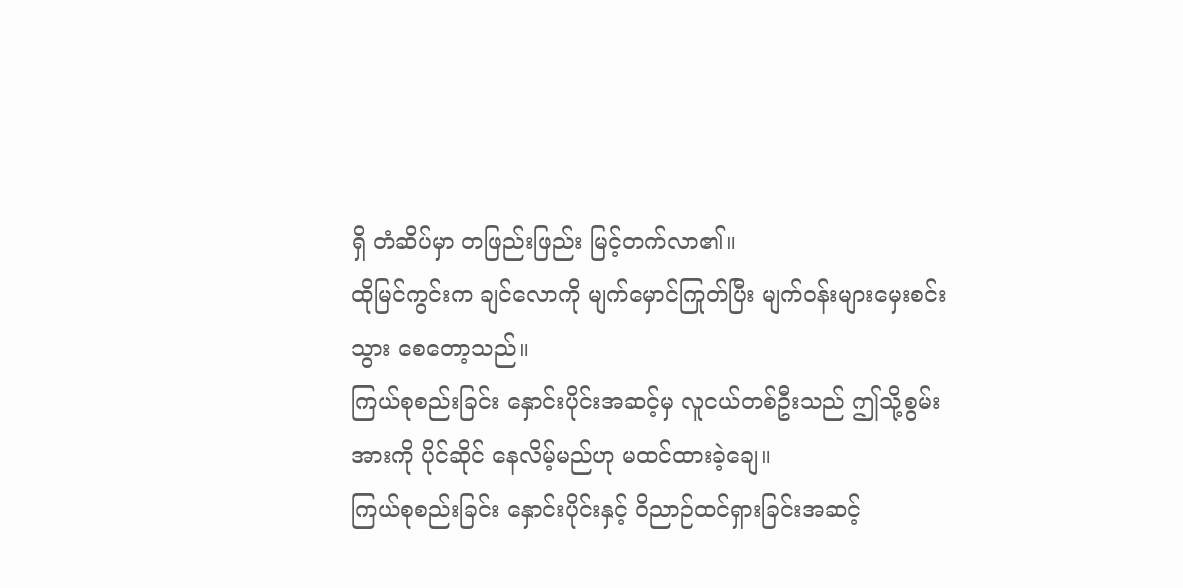ရှိ တံဆိပ်မှာ တဖြည်းဖြည်း မြင့်တက်လာ၏။
ထိုမြင်ကွင်းက ချင်လောကို မျက်မှောင်ကြုတ်ပြီး မျက်ဝန်းများမှေးစင်းသွား စေတော့သည်။
ကြယ်စုစည်းခြင်း နှောင်းပိုင်းအဆင့်မှ လူငယ်တစ်ဦးသည် ဤသို့စွမ်းအားကို ပိုင်ဆိုင် နေလိမ့်မည်ဟု မထင်ထားခဲ့ချေ။
ကြယ်စုစည်းခြင်း နှောင်းပိုင်းနှင့် ဝိညာဉ်ထင်ရှားခြင်းအဆင့်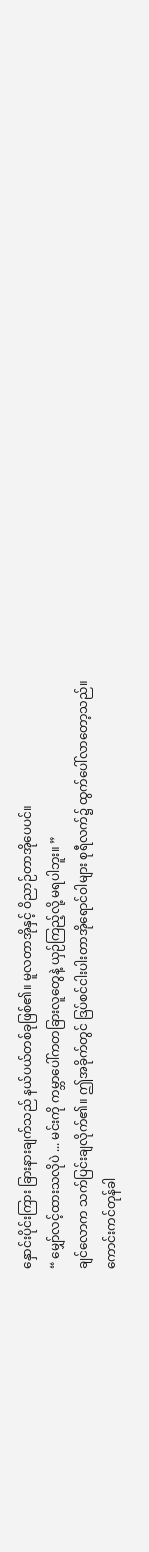နှောင်းပိုင်းကြား ခြားနားချက်သည် နယ်ပယ်တစ်ခုဖြစ်၏။ မူလတာအိုနှင့် ဝိညာဉ်တာအိုပေပင်။
“ မျှော်လင့်ထားသလိုပဲ ... မင်းကို ကမ္ဘာပေါ်ကတခြားလူတွေနဲ့ ယှဉ်ကြည့်လို့ မရပါဘူး။ ”
ချင်လောက သက်ပြင်းချလိုက်၏။ ဤအခိုက်တွင် ဒြပ်စင်ငါးပါးတာအိုရောင်ဝါများ စုရီလက်၌ ထွက်ပေါ်လာတော့သည်။
ကောင်းကင်တုန်ခါ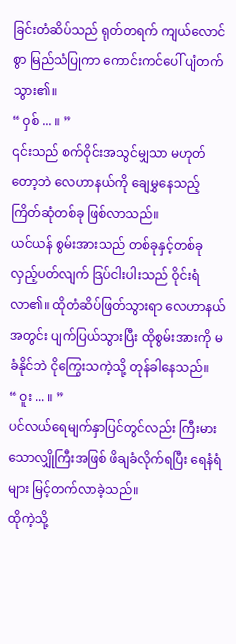ခြင်းတံဆိပ်သည် ရုတ်တရက် ကျယ်လောင်စွာ မြည်သံပြုကာ ကောင်းကင်ပေါ် ပျံတက်သွား၏။
“ ဝှစ် ... ။ ”
၎င်းသည် စက်ဝိုင်းအသွင်မျှသာ မဟုတ်တော့ဘဲ လေဟာနယ်ကို ချေမွှနေသည့် ကြိတ်ဆုံတစ်ခု ဖြစ်လာသည်။
ယင်ယန် စွမ်းအားသည် တစ်ခုနှင့်တစ်ခု လှည့်ပတ်လျက် ဒြပ်ငါးပါးသည် ဝိုင်းရံလာ၏။ ထိုတံဆိပ်ဖြတ်သွားရာ လေဟာနယ်အတွင်း ပျက်ပြယ်သွားပြီး ထိုစွမ်းအားကို မခံနိုင်ဘဲ ငိုကြွေးသကဲ့သို့ တုန်ခါနေသည်။
“ ဝူး ... ။ ”
ပင်လယ်ရေမျက်နှာပြင်တွင်လည်း ကြီးမားသောလျှိုကြီးအဖြစ် ဖိချခံလိုက်ရပြီး ရေနံရံများ မြင့်တက်လာခဲ့သည်။
ထိုကဲ့သို့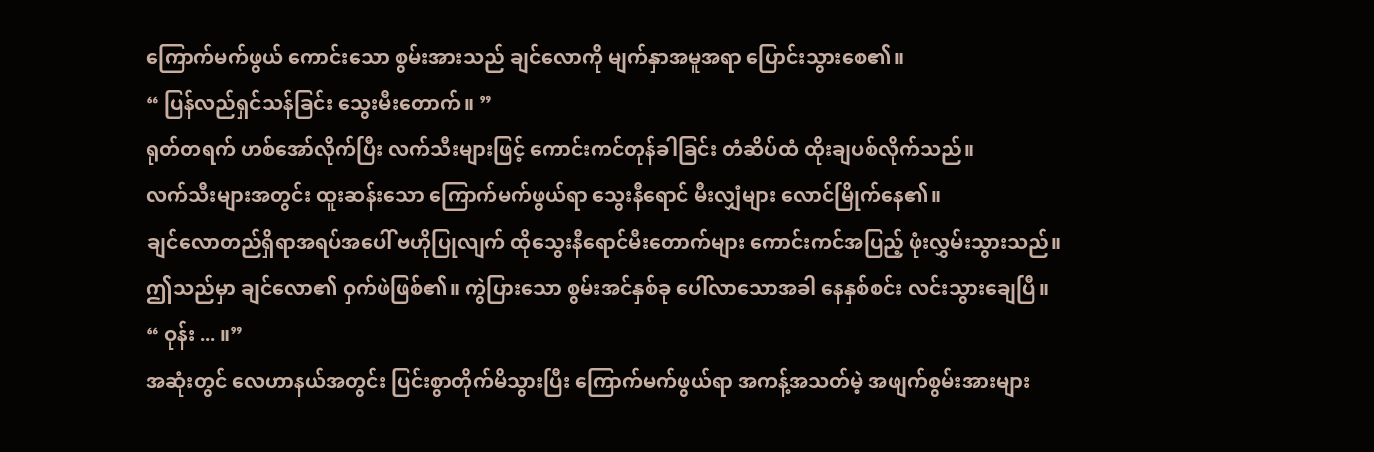ကြောက်မက်ဖွယ် ကောင်းသော စွမ်းအားသည် ချင်လောကို မျက်နှာအမူအရာ ပြောင်းသွားစေ၏။
“ ပြန်လည်ရှင်သန်ခြင်း သွေးမီးတောက်။ ”
ရုတ်တရက် ဟစ်အော်လိုက်ပြီး လက်သီးများဖြင့် ကောင်းကင်တုန်ခါခြင်း တံဆိပ်ထံ ထိုးချပစ်လိုက်သည်။
လက်သီးများအတွင်း ထူးဆန်းသော ကြောက်မက်ဖွယ်ရာ သွေးနီရောင် မီးလျှံများ လောင်မြိုက်နေ၏။
ချင်လောတည်ရှိရာအရပ်အပေါ် ဗဟိုပြုလျက် ထိုသွေးနီရောင်မီးတောက်များ ကောင်းကင်အပြည့် ဖုံးလွှမ်းသွားသည်။
ဤသည်မှာ ချင်လော၏ ဝှက်ဖဲဖြစ်၏။ ကွဲပြားသော စွမ်းအင်နှစ်ခု ပေါ်လာသောအခါ နေနှစ်စင်း လင်းသွားချေပြီ။
“ ဝုန်း ... ။”
အဆုံးတွင် လေဟာနယ်အတွင်း ပြင်းစွာတိုက်မိသွားပြီး ကြောက်မက်ဖွယ်ရာ အကန့်အသတ်မဲ့ အဖျက်စွမ်းအားများ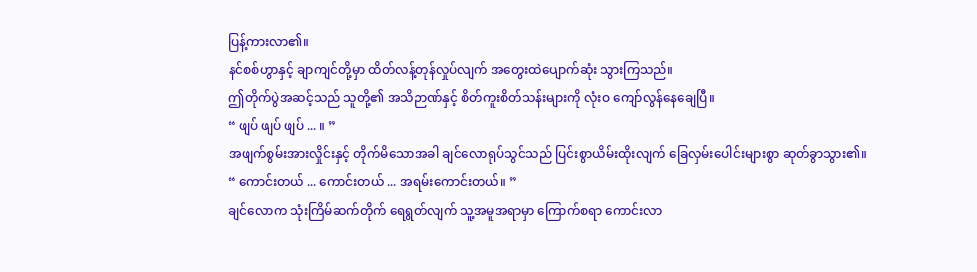ပြန့်ကားလာ၏။
နင်စစ်ဟွာနှင့် ချာကျင်တို့မှာ ထိတ်လန့်တုန်လှုပ်လျက် အတွေးထဲပျောက်ဆုံး သွားကြသည်။
ဤတိုက်ပွဲအဆင့်သည် သူတို့၏ အသိဉာဏ်နှင့် စိတ်ကူးစိတ်သန်းများကို လုံးဝ ကျော်လွန်နေချေပြီ။
“ ဖျပ် ဖျပ် ဖျပ် ... ။ ”
အဖျက်စွမ်းအားလှိုင်းနှင့် တိုက်မိသောအခါ ချင်လောရုပ်သွင်သည် ပြင်းစွာယိမ်းထိုးလျက် ခြေလှမ်းပေါင်းများစွာ ဆုတ်ခွာသွား၏။
“ ကောင်းတယ် ... ကောင်းတယ် ... အရမ်းကောင်းတယ်။ ”
ချင်လောက သုံးကြိမ်ဆက်တိုက် ရေရွတ်လျက် သူ့အမူအရာမှာ ကြောက်စရာ ကောင်းလာ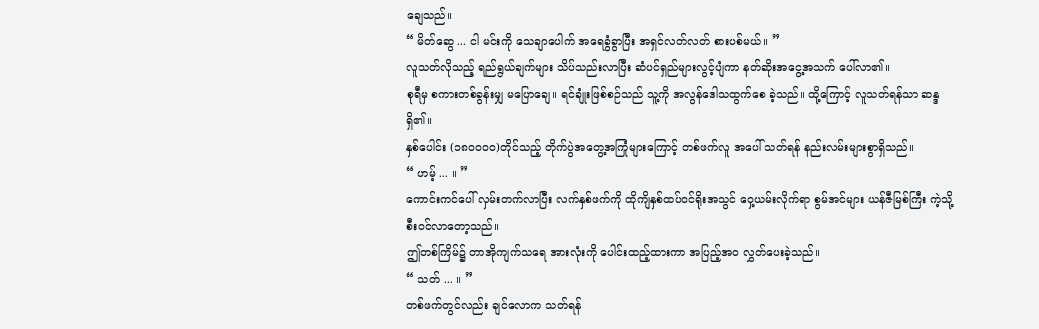ချေသည်။
“ မိတ်ဆွေ ... ငါ မင်းကို သေချာပေါက် အရေခွံခွာပြီး အရှင်လတ်လတ် စားပစ်မယ်။ ”
လူသတ်လိုသည့် ရည်ရွယ်ချက်များ သိပ်သည်းလာပြီး ဆံပင်ရှည်များလွင့်ပျံကာ နတ်ဆိုးအငွေ့အသက် ပေါ်လာ၏။
စုရီမှ စကားတစ်ခွန်းမျှ မပြောချေ။ ရင်ချုံးဖြစ်စဉ်သည် သူ့ကို အလွန်ဒေါသထွက်စေ ခဲ့သည်။ ထို့ကြောင့် လူသတ်ရန်သာ ဆန္ဒရှိ၏။
နှစ်ပေါင်း (၁၈၀၀၀၀)တိုင်သည့် တိုက်ပွဲအတွေ့အကြုံများကြောင့် တစ်ဖက်လူ အပေါ် သတ်ရန် နည်းလမ်းများစွာရှိသည်။
“ ဟမ့် ... ။ ”
ကောင်းကင်ပေါ် လှမ်းတက်လာပြီး လက်နှစ်ဖက်ကို ထိုကျိနှစ်ထပ်ဝင်ရိုးအသွင် ဝှေ့ယမ်းလိုက်ရာ စွမ်အင်များ ယန်ဇီမြစ်ကြီး ကဲ့သို့ စီးဝင်လာတော့သည်။
ဤတစ်ကြိမ်၌ တာအိုကျက်သရေ အားလုံးကို ပေါင်းထည့်ထားကာ အပြည့်အဝ လွှတ်ပေးခဲ့သည်။
“ သတ် ... ။ ”
တစ်ဖက်တွင်လည်း ချင်လောက သတ်ရန်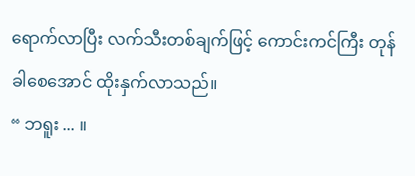ရောက်လာပြီး လက်သီးတစ်ချက်ဖြင့် ကောင်းကင်ကြီး တုန်ခါစေအောင် ထိုးနှက်လာသည်။
“ ဘရူး ... ။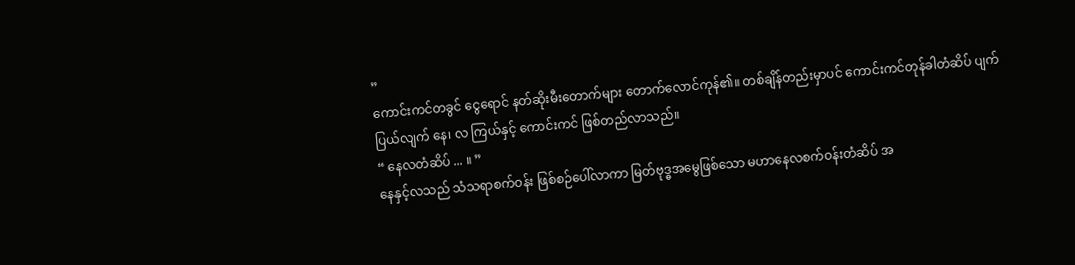”
ကောင်းကင်တခွင် ငွေရောင် နတ်ဆိုးမီးတောက်များ တောက်လောင်ကုန်၏။ တစ်ချိန်တည်းမှာပင် ကောင်းကင်တုန်ခါတံဆိပ် ပျက်ပြယ်လျက် နေ၊ လ ကြယ်နှင့် ကောင်းကင် ဖြစ်တည်လာသည်။
“ နေလတံဆိပ် ... ။ ”
နေနှင့်လသည် သံသရာစက်ဝန်း ဖြစ်စဉ်ပေါ်လာကာ မြတ်ဗုဒ္ဓအမွေဖြစ်သော မဟာနေလစက်ဝန်းတံဆိပ် အ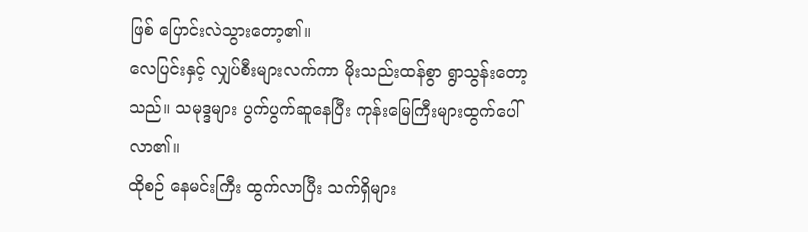ဖြစ် ပြောင်းလဲသွားတော့၏။
လေပြင်းနှင့် လျှပ်စီးများလက်ကာ မိုးသည်းထန်စွာ ရွာသွန်းတော့သည်။ သမုဒ္ဒများ ပွက်ပွက်ဆူနေပြီး ကုန်းမြေကြီးများထွက်ပေါ် လာ၏။
ထိုစဉ် နေမင်းကြီး ထွက်လာပြီး သက်ရှိများ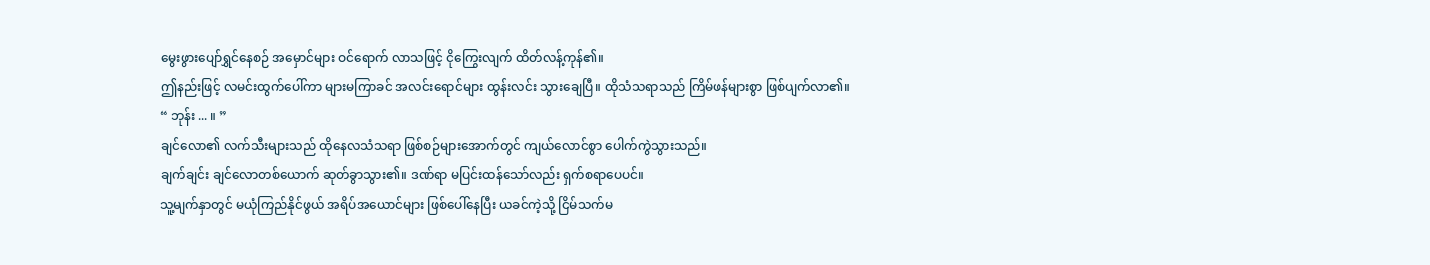မွေးဖွားပျော်ရွှင်နေစဉ် အမှောင်များ ဝင်ရောက် လာသဖြင့် ငိုကြွေးလျက် ထိတ်လန့်ကုန်၏။
ဤနည်းဖြင့် လမင်းထွက်ပေါ်ကာ များမကြာခင် အလင်းရောင်များ ထွန်းလင်း သွားချေပြီ။ ထိုသံသရာသည် ကြိမ်ဖန်များစွာ ဖြစ်ပျက်လာ၏။
“ ဘုန်း ... ။ ”
ချင်လော၏ လက်သီးများသည် ထိုနေလသံသရာ ဖြစ်စဉ်များအောက်တွင် ကျယ်လောင်စွာ ပေါက်ကွဲသွားသည်။
ချက်ချင်း ချင်လောတစ်ယောက် ဆုတ်ခွာသွား၏။ ဒဏ်ရာ မပြင်းထန်သော်လည်း ရှက်စရာပေပင်။
သူ့မျက်နှာတွင် မယုံကြည်နိုင်ဖွယ် အရိပ်အယောင်များ ဖြစ်ပေါ်နေပြီး ယခင်ကဲ့သို့ ငြိမ်သက်မ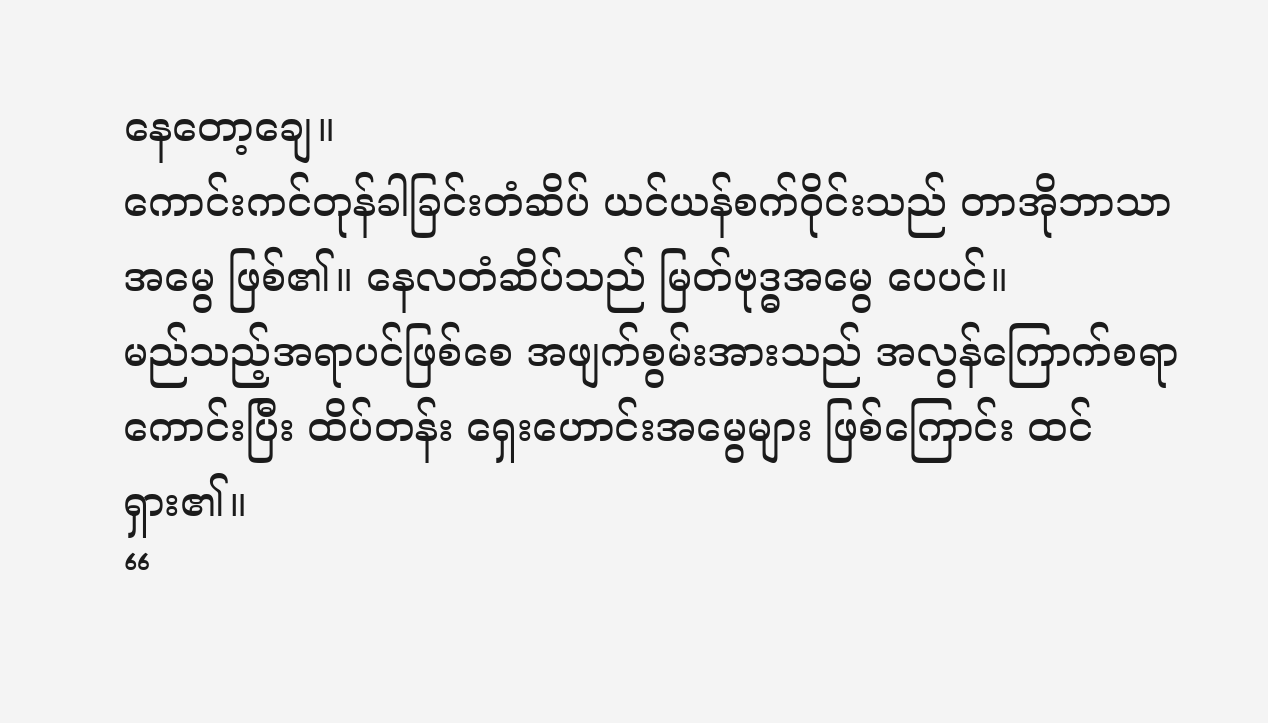နေတော့ချေ။
ကောင်းကင်တုန်ခါခြင်းတံဆိပ် ယင်ယန်စက်ဝိုင်းသည် တာအိုဘာသာအမွေ ဖြစ်၏။ နေလတံဆိပ်သည် မြတ်ဗုဒ္ဓအမွေ ပေပင်။
မည်သည့်အရာပင်ဖြစ်စေ အဖျက်စွမ်းအားသည် အလွန်ကြောက်စရာ ကောင်းပြီး ထိပ်တန်း ရှေးဟောင်းအမွေများ ဖြစ်ကြောင်း ထင်ရှား၏။
“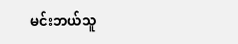မင်းဘယ်သူ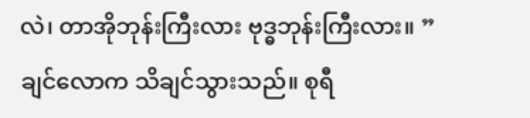လဲ၊ တာအိုဘုန်းကြီးလား ဗုဒ္ဓဘုန်းကြီးလား။ ”
ချင်လောက သိချင်သွားသည်။ စုရီ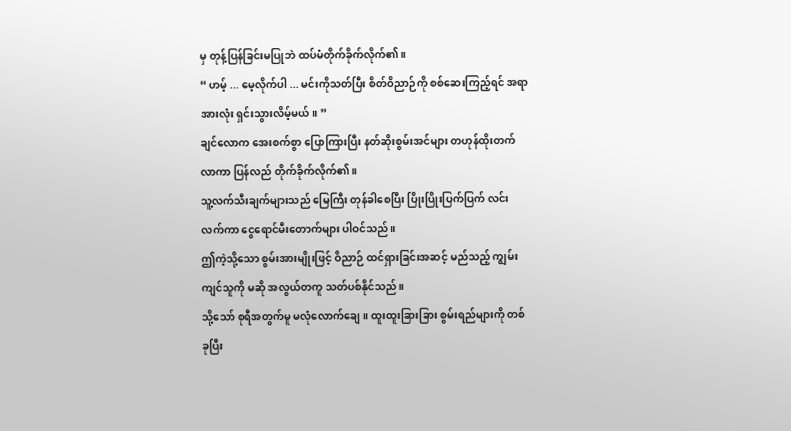မှ တုန့်ပြန်ခြင်းမပြုဘဲ ထပ်မံတိုက်ခိုက်လိုက်၏။
“ ဟမ့် ... မေ့လိုက်ပါ ... မင်းကိုသတ်ပြီး စိတ်ဝိညာဉ်ကို စစ်ဆေးကြည့်ရင် အရာအားလုံး ရှင်းသွားလိမ့်မယ်။ ”
ချင်လောက အေးစက်စွာ ပြောကြားပြီး နတ်ဆိုးစွမ်းအင်များ တဟုန်ထိုးတက်လာကာ ပြန်လည် တိုက်ခိုက်လိုက်၏။
သူ့လက်သီးချက်များသည် မြေကြီး တုန်ခါစေပြီး ပြိုးပြိုးပြက်ပြက် လင်းလက်ကာ ငွေရောင်မီးတောက်များ ပါဝင်သည်။
ဤကဲ့သို့သော စွမ်းအားမျိုးဖြင့် ဝိညာဉ် ထင်ရှားခြင်းအဆင့် မည်သည့် ကျွမ်းကျင်သူကို မဆို အလွယ်တကူ သတ်ပစ်နိုင်သည်။
သို့သော် စုရီအတွက်မူ မလုံလောက်ချေ။ ထူးထူးခြားခြား စွမ်းရည်များကို တစ်ခုပြီး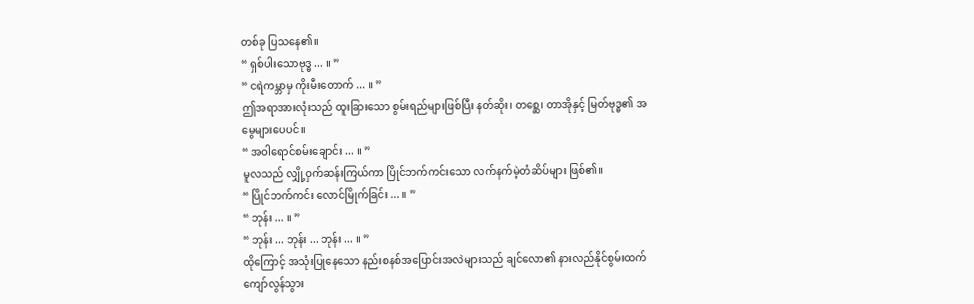တစ်ခု ပြသနေ၏။
“ ရှစ်ပါးသောဗုဒ္ဓ ... ။ ”
“ ငရဲကမ္ဘာမှ ကိုးမီးတောက် ... ။ ”
ဤအရာအားလုံးသည် ထူးခြားသော စွမ်းရည်များဖြစ်ပြီး နတ်ဆိုး၊ တစ္ဆေ၊ တာအိုနှင့် မြတ်ဗုဒ္ဓ၏ အမွေများပေပင်။
“ အဝါရောင်စမ်းချောင်း ... ။ ”
မူလသည် လျှို့ဝှက်ဆန်းကြယ်ကာ ပြိုင်ဘက်ကင်းသော လက်နက်မဲ့တံဆိပ်များ ဖြစ်၏။
“ ပြိုင်ဘက်ကင်း လောင်မြိုက်ခြင်း ... ။ ”
“ ဘုန်း ... ။ ”
“ ဘုန်း ... ဘုန်း ... ဘုန်း ... ။ ”
ထိုကြောင့် အသုံးပြုနေသော နည်းစနစ်အပြောင်းအလဲများသည် ချင်လော၏ နားလည်နိုင်စွမ်းထက် ကျော်လွန်သွား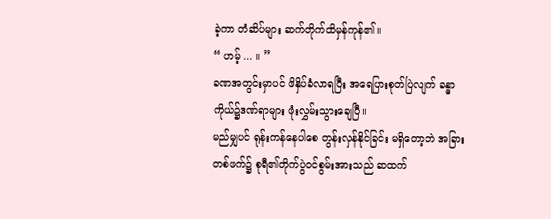ခဲ့ကာ တံဆိပ်များ ဆက်တိုက်ထိမှန်ကုန်၏။
“ ဟမ့် ... ။ ”
ခဏအတွင်းမှာပင် ဖိနှိပ်ခံလာရပြီး အရေပြားစုတ်ပြဲလျက် ခန္ဓာကိုယ်၌ဒဏ်ရာများ ဖုံးလွှမ်းသွားချေပြီ။
မည်မျှပင် ရုန်းကန်နေပါစေ တွန်းလှန်နိုင်ခြင်း မရှိတော့ဘဲ အခြားတစ်ဖက်၌ စုရီ၏တိုက်ပွဲဝင်စွမ်းအားသည် ဆထက်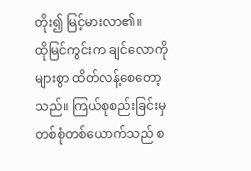တိုး၍ မြင့်မားလာ၏။
ထိုမြင်ကွင်းက ချင်လောကို များစွာ ထိတ်လန့်စေတော့သည်။ ကြယ်စုစည်းခြင်းမှ တစ်စုံတစ်ယောက်သည် စ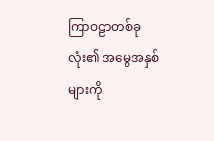ကြာဝဠာတစ်ခုလုံး၏ အမွေအနှစ်များကို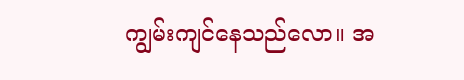ကျွမ်းကျင်နေသည်လော။ အ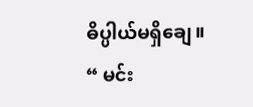ဓိပ္ပါယ်မရှိချေ။
“ မင်း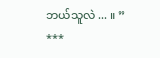ဘယ်သူလဲ ... ။ ”
***